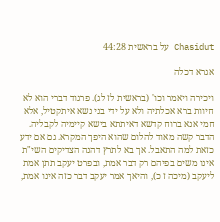Chasidut על בראשית 44:28

אגרא דכלה

ויכירה ויאמר וכו' (בראשית לז לג). פרגוד דברי הוא לא חיוות ברא אכלתיה ולא על ידי בני נשא איתקטיל, אלא חמי אנא ברוח קדשא דאיתתא בישא קיימיה לקבליה. הדבר קשה מאוד להלום שהוא היפך המקרא. גם אם ידע כזאת למה התאבל. אך בא לתרץ דהנה הצדיקים השי"ת אינו משים בפיהם רק דבר אמת, ובפרט יעקב תתן אמת ליעקב (מיכה ז כ), והיאך אמר יעקב דבר כזה אינו אמת,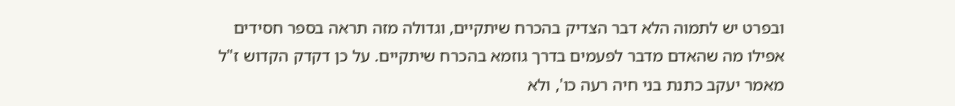ובפרט יש לתמוה הלא דבר הצדיק בהכרח שיתקיים, וגדולה מזה תראה בספר חסידים אפילו מה שהאדם מדבר לפעמים בדרך גוזמא בהכרח שיתקיים. על כן דקדק הקדוש ז"ל מאמר יעקב כתנת בני חיה רעה כו', ולא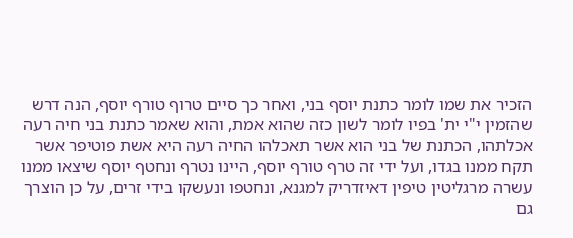הזכיר את שמו לומר כתנת יוסף בני, ואחר כך סיים טרוף טורף יוסף, הנה דרש שהזמין י"י ית' בפיו לומר לשון כזה שהוא אמת, והוא שאמר כתנת בני חיה רעה אכלתהו, הכתנת של בני הוא אשר תאכלהו החיה רעה היא אשת פוטיפר אשר תקח ממנו בגדו, ועל ידי זה טרף טורף יוסף, היינו נטרף ונחטף יוסף שיצאו ממנו עשרה מרגליטין טיפין דאיזדריק למגנא, ונחטפו ונעשקו בידי זרים, על כן הוצרך גם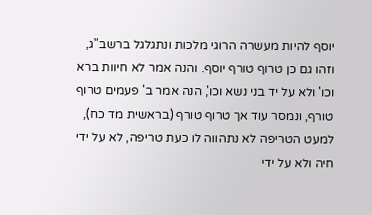יוסף להיות מעשרה הרוגי מלכות ונתגלגל ברשב"ג, וזהו גם כן טרוף טורף יוסף. והנה אמר לא חיוות ברא וכו' ולא על יד בני נשא וכו', הנה אמר ב' פעמים טרוף טורף, ונמסר עוד אך טרוף טורף (בראשית מד כח), למעט הטריפה לא נתהווה לו כעת טריפה, לא על ידי חיה ולא על ידי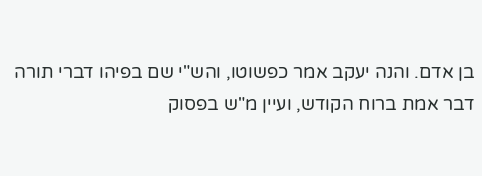בן אדם. והנה יעקב אמר כפשוטו, והש"י שם בפיהו דברי תורה דבר אמת ברוח הקודש, ועיין מ"ש בפסוק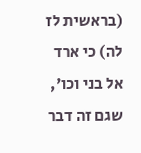(בראשית לז לה) כי ארד אל בני וכו', שגם זה דבר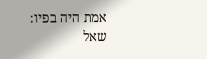אמת היה בפיו:
שאל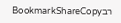רבBookmarkShareCopy